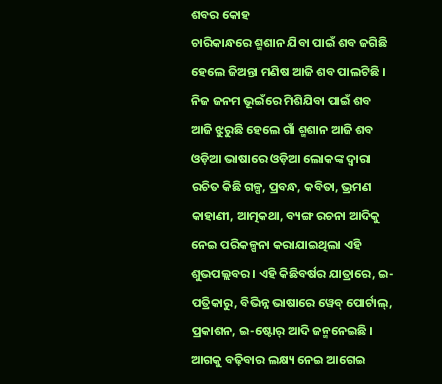ଶବର କୋହ
ଚାରିକାନ୍ଧରେ ଶ୍ମଶାନ ଯିବା ପାଇଁ ଶବ ଜଗିଛି ହେଲେ ଜିଅନ୍ତା ମଣିଷ ଆଜି ଶବ ପାଲଟିଛି । ନିଜ ଜନମ ଭୂଇଁରେ ମିଶିଯିବା ପାଇଁ ଶବ ଆଜି ଝୁରୁଛି ହେଲେ ଗାଁ ଶ୍ମଶାନ ଆଜି ଶବ
ଓଡ଼ିଆ ଭାଷାରେ ଓଡ଼ିଆ ଲୋକଙ୍କ ଦ୍ୱାରା ରଚିତ କିଛି ଗଳ୍ପ, ପ୍ରବନ୍ଧ, କବିତା, ଭ୍ରମଣ କାହାଣୀ, ଆତ୍ମକଥା, ବ୍ୟଙ୍ଗ ରଚନା ଆଦିକୁ ନେଇ ପରିକଳ୍ପନା କରାଯାଇଥିଲା ଏହି ଶୁଭପଲ୍ଲବର । ଏହି କିଛିବର୍ଷର ଯାତ୍ରାରେ, ଇ-ପତ୍ରିକାରୁ, ବିଭିନ୍ନ ଭାଷାରେ ୱେବ୍ ପୋର୍ଟାଲ୍, ପ୍ରକାଶନ, ଇ-ଷ୍ଟୋର୍ ଆଦି ଜନ୍ମନେଇଛି । ଆଗକୁ ବଢ଼ିବାର ଲକ୍ଷ୍ୟ ନେଇ ଆଗେଇ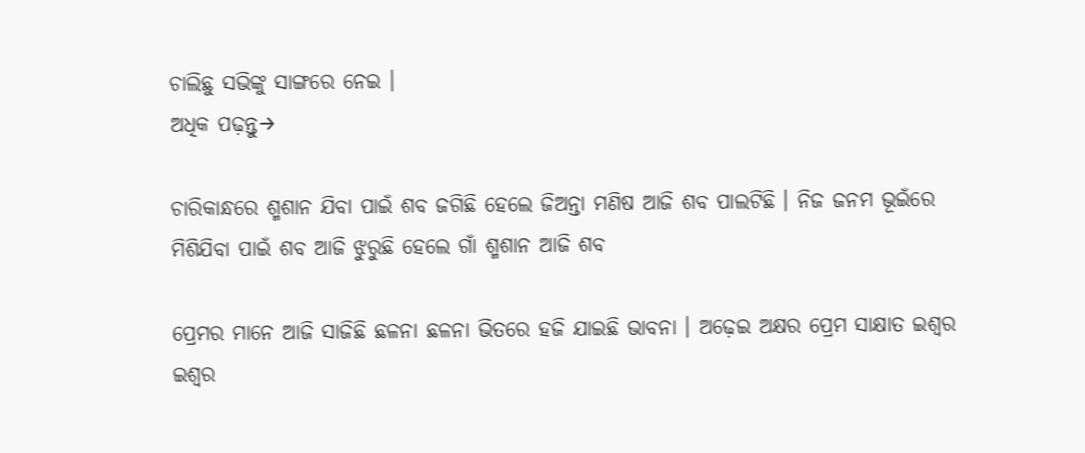ଚାଲିଛୁ ସଭିଙ୍କୁ ସାଙ୍ଗରେ ନେଇ ।
ଅଧିକ ପଢ଼ନ୍ତୁ→

ଚାରିକାନ୍ଧରେ ଶ୍ମଶାନ ଯିବା ପାଇଁ ଶବ ଜଗିଛି ହେଲେ ଜିଅନ୍ତା ମଣିଷ ଆଜି ଶବ ପାଲଟିଛି । ନିଜ ଜନମ ଭୂଇଁରେ ମିଶିଯିବା ପାଇଁ ଶବ ଆଜି ଝୁରୁଛି ହେଲେ ଗାଁ ଶ୍ମଶାନ ଆଜି ଶବ

ପ୍ରେମର ମାନେ ଆଜି ସାଜିଛି ଛଳନା ଛଳନା ଭିତରେ ହଜି ଯାଇଛି ଭାବନା । ଅଢ଼େଇ ଅକ୍ଷର ପ୍ରେମ ସାକ୍ଷାତ ଇଶ୍ୱର ଇଶ୍ୱର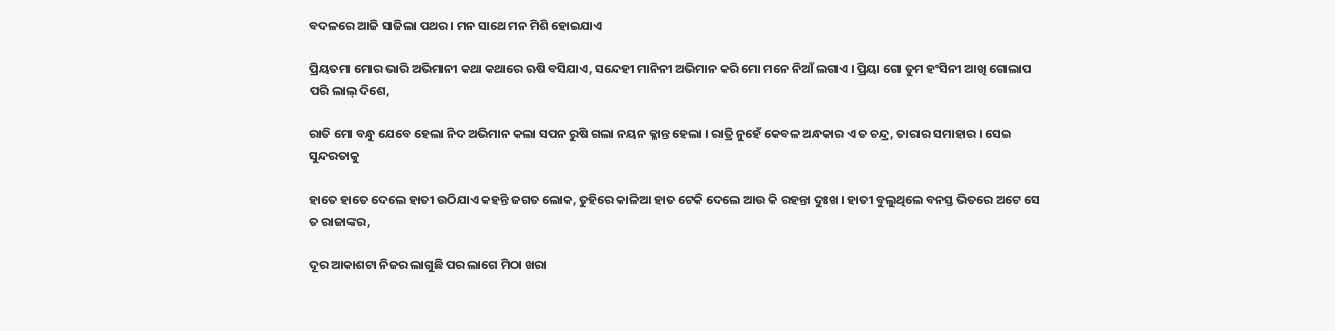ବଦଳରେ ଆଜି ସାଜିଲା ପଥର । ମନ ସାଥେ ମନ ମିଶି ହୋଇଯାଏ

ପ୍ରିୟତମା ମୋର ଭାରି ଅଭିମାନୀ କଥା କଥାରେ ଋଷି ବସିଯାଏ, ସନ୍ଦେହୀ ମାନିନୀ ଅଭିମାନ କରି ମୋ ମନେ ନିଆଁ ଲଗାଏ । ପ୍ରିୟା ଗୋ ତୁମ ହଂସିନୀ ଆଖି ଗୋଲାପ ପରି ଲାଲ୍ ଦିଶେ,

ରାତି ମୋ ବନ୍ଧୁ ଯେବେ ହେଲା ନିଦ ଅଭିମାନ କଲା ସପନ ରୁଷି ଗଲା ନୟନ କ୍ଳାନ୍ତ ହେଲା । ରାତ୍ରି ନୁହେଁ କେବଳ ଅନ୍ଧକାର ଏ ତ ଚନ୍ଦ୍ର, ତାରାର ସମାହାର । ସେଇ ସୁନ୍ଦରତାକୁ

ହାତେ ହାତେ ଦେଲେ ହାତୀ ଉଠିଯାଏ କହନ୍ତି ଜଗତ ଲୋକ, ତୁହିରେ କାଳିଆ ହାତ ଟେକି ଦେଲେ ଆଉ କି ରହନ୍ତା ଦୁଃଖ । ହାତୀ ବୁଲୁଥିଲେ ବନସ୍ତ ଭିତରେ ଅଟେ ସେ ତ ରାଜାଙ୍କର,

ଦୂର ଆକାଶଟା ନିଜର ଲାଗୁଛି ପର ଲାଗେ ମିଠା ଖରା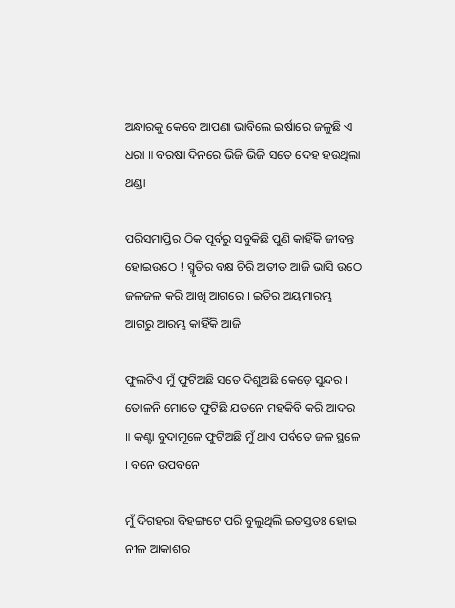ଅନ୍ଧାରକୁ କେବେ ଆପଣା ଭାବିଲେ ଇର୍ଷାରେ ଜଳୁଛି ଏ ଧରା ॥ ବରଷା ଦିନରେ ଭିଜି ଭିଜି ସତେ ଦେହ ହଉଥିଲା ଥଣ୍ଡା

ପରିସମାପ୍ତିର ଠିକ ପୂର୍ବରୁ ସବୁକିଛି ପୁଣି କାହିଁକି ଜୀବନ୍ତ ହୋଇଉଠେ ! ସ୍ମୃତିର ବକ୍ଷ ଚିରି ଅତୀତ ଆଜି ଭାସି ଉଠେ ଜଳଜଳ କରି ଆଖି ଆଗରେ । ଇତିର ଅୟମାରମ୍ଭ ଆଗରୁ ଆରମ୍ଭ କାହିଁକି ଆଜି

ଫୁଲଟିଏ ମୁଁ ଫୁଟିଅଛି ସତେ ଦିଶୁଅଛି କେଡ଼େ ସୁନ୍ଦର । ତୋଳନି ମୋତେ ଫୁଟିଛି ଯତନେ ମହକିବି କରି ଆଦର ॥ କଣ୍ଟା ବୁଦାମୂଳେ ଫୁଟିଅଛି ମୁଁ ଥାଏ ପର୍ବତେ ଜଳ ସ୍ଥଳେ । ବନେ ଉପବନେ

ମୁଁ ଦିଗହରା ବିହଙ୍ଗଟେ ପରି ବୁଲୁଥିଲି ଇତସ୍ତତଃ ହୋଇ ନୀଳ ଆକାଶର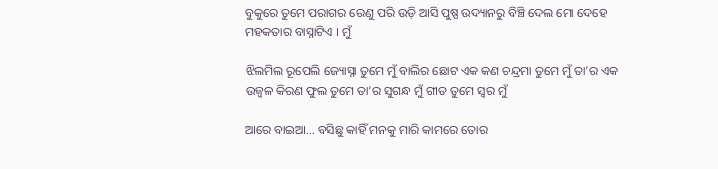ବୁକୁରେ ତୁମେ ପରାଗର ରେଣୁ ପରି ଉଡ଼ି ଆସି ପୁଷ୍ପ ଉଦ୍ୟାନରୁ ବିଞ୍ଚି ଦେଲ ମୋ ଦେହେ ମହକତାର ବାସ୍ନାଟିଏ । ମୁଁ

ଝିଲମିଲ ରୂପେଲି ଜ୍ୟୋସ୍ନା ତୁମେ ମୁଁ ବାଲିର ଛୋଟ ଏକ କଣ ଚନ୍ଦ୍ରମା ତୁମେ ମୁଁ ତା’ର ଏକ ଉଜ୍ଵଳ କିରଣ ଫୁଲ ତୁମେ ତା’ର ସୁଗନ୍ଧ ମୁଁ ଗୀତ ତୁମେ ସ୍ୱର ମୁଁ

ଆରେ ବାଇଆ… ବସିଛୁ କାହିଁ ମନକୁ ମାରି କାମରେ ତୋର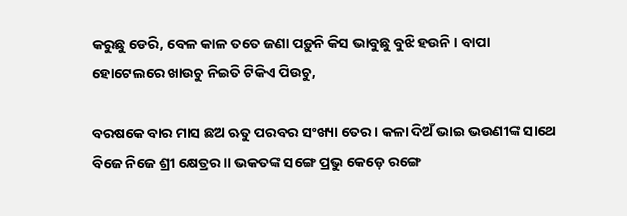କରୁଛୁ ଡେରି, ବେଳ କାଳ ତତେ ଜଣା ପଡ଼ୁନି କିସ ଭାବୁଛୁ ବୁଝି ହଉନି । ବାପା ହୋଟେଲରେ ଖାଉଚୁ ନିଇତି ଟିକିଏ ପିଉଚୁ,

ବରଷକେ ବାର ମାସ ଛଅ ଋତୁ ପରବର ସଂଖ୍ୟା ତେର । କଳା ଦିଅଁ ଭାଇ ଭଉଣୀଙ୍କ ସାଥେ ବିଜେ ନିଜେ ଶ୍ରୀ କ୍ଷେତ୍ରର ॥ ଭକତଙ୍କ ସଙ୍ଗେ ପ୍ରଭୁ କେଡ଼େ ରଙ୍ଗେ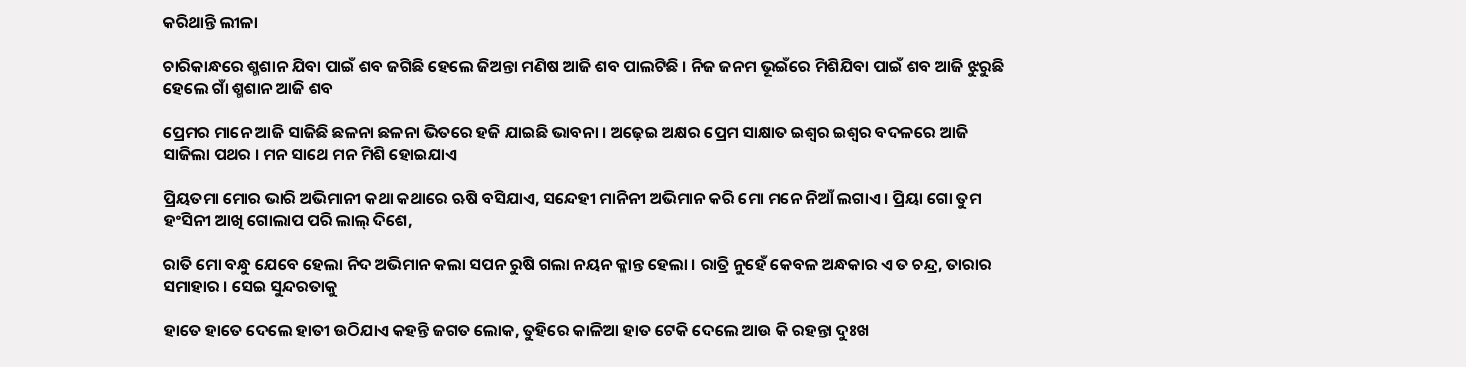କରିଥାନ୍ତି ଲୀଳା

ଚାରିକାନ୍ଧରେ ଶ୍ମଶାନ ଯିବା ପାଇଁ ଶବ ଜଗିଛି ହେଲେ ଜିଅନ୍ତା ମଣିଷ ଆଜି ଶବ ପାଲଟିଛି । ନିଜ ଜନମ ଭୂଇଁରେ ମିଶିଯିବା ପାଇଁ ଶବ ଆଜି ଝୁରୁଛି ହେଲେ ଗାଁ ଶ୍ମଶାନ ଆଜି ଶବ

ପ୍ରେମର ମାନେ ଆଜି ସାଜିଛି ଛଳନା ଛଳନା ଭିତରେ ହଜି ଯାଇଛି ଭାବନା । ଅଢ଼େଇ ଅକ୍ଷର ପ୍ରେମ ସାକ୍ଷାତ ଇଶ୍ୱର ଇଶ୍ୱର ବଦଳରେ ଆଜି ସାଜିଲା ପଥର । ମନ ସାଥେ ମନ ମିଶି ହୋଇଯାଏ

ପ୍ରିୟତମା ମୋର ଭାରି ଅଭିମାନୀ କଥା କଥାରେ ଋଷି ବସିଯାଏ, ସନ୍ଦେହୀ ମାନିନୀ ଅଭିମାନ କରି ମୋ ମନେ ନିଆଁ ଲଗାଏ । ପ୍ରିୟା ଗୋ ତୁମ ହଂସିନୀ ଆଖି ଗୋଲାପ ପରି ଲାଲ୍ ଦିଶେ,

ରାତି ମୋ ବନ୍ଧୁ ଯେବେ ହେଲା ନିଦ ଅଭିମାନ କଲା ସପନ ରୁଷି ଗଲା ନୟନ କ୍ଳାନ୍ତ ହେଲା । ରାତ୍ରି ନୁହେଁ କେବଳ ଅନ୍ଧକାର ଏ ତ ଚନ୍ଦ୍ର, ତାରାର ସମାହାର । ସେଇ ସୁନ୍ଦରତାକୁ

ହାତେ ହାତେ ଦେଲେ ହାତୀ ଉଠିଯାଏ କହନ୍ତି ଜଗତ ଲୋକ, ତୁହିରେ କାଳିଆ ହାତ ଟେକି ଦେଲେ ଆଉ କି ରହନ୍ତା ଦୁଃଖ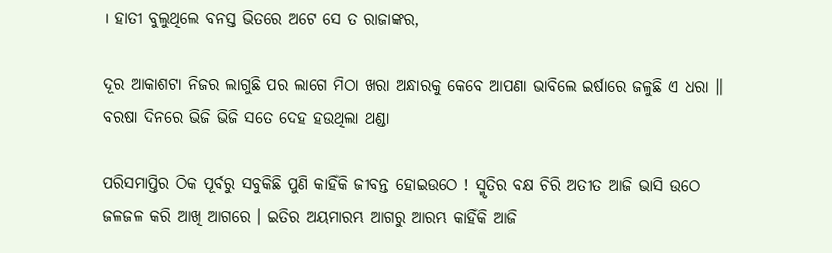। ହାତୀ ବୁଲୁଥିଲେ ବନସ୍ତ ଭିତରେ ଅଟେ ସେ ତ ରାଜାଙ୍କର,

ଦୂର ଆକାଶଟା ନିଜର ଲାଗୁଛି ପର ଲାଗେ ମିଠା ଖରା ଅନ୍ଧାରକୁ କେବେ ଆପଣା ଭାବିଲେ ଇର୍ଷାରେ ଜଳୁଛି ଏ ଧରା ॥ ବରଷା ଦିନରେ ଭିଜି ଭିଜି ସତେ ଦେହ ହଉଥିଲା ଥଣ୍ଡା

ପରିସମାପ୍ତିର ଠିକ ପୂର୍ବରୁ ସବୁକିଛି ପୁଣି କାହିଁକି ଜୀବନ୍ତ ହୋଇଉଠେ ! ସ୍ମୃତିର ବକ୍ଷ ଚିରି ଅତୀତ ଆଜି ଭାସି ଉଠେ ଜଳଜଳ କରି ଆଖି ଆଗରେ । ଇତିର ଅୟମାରମ୍ଭ ଆଗରୁ ଆରମ୍ଭ କାହିଁକି ଆଜି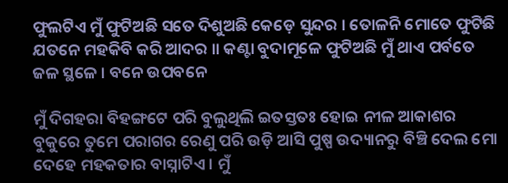ଫୁଲଟିଏ ମୁଁ ଫୁଟିଅଛି ସତେ ଦିଶୁଅଛି କେଡ଼େ ସୁନ୍ଦର । ତୋଳନି ମୋତେ ଫୁଟିଛି ଯତନେ ମହକିବି କରି ଆଦର ॥ କଣ୍ଟା ବୁଦାମୂଳେ ଫୁଟିଅଛି ମୁଁ ଥାଏ ପର୍ବତେ ଜଳ ସ୍ଥଳେ । ବନେ ଉପବନେ

ମୁଁ ଦିଗହରା ବିହଙ୍ଗଟେ ପରି ବୁଲୁଥିଲି ଇତସ୍ତତଃ ହୋଇ ନୀଳ ଆକାଶର ବୁକୁରେ ତୁମେ ପରାଗର ରେଣୁ ପରି ଉଡ଼ି ଆସି ପୁଷ୍ପ ଉଦ୍ୟାନରୁ ବିଞ୍ଚି ଦେଲ ମୋ ଦେହେ ମହକତାର ବାସ୍ନାଟିଏ । ମୁଁ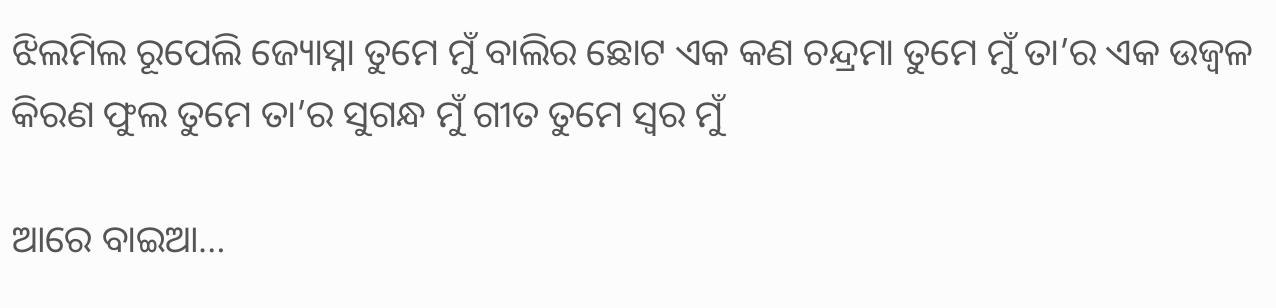ଝିଲମିଲ ରୂପେଲି ଜ୍ୟୋସ୍ନା ତୁମେ ମୁଁ ବାଲିର ଛୋଟ ଏକ କଣ ଚନ୍ଦ୍ରମା ତୁମେ ମୁଁ ତା’ର ଏକ ଉଜ୍ଵଳ କିରଣ ଫୁଲ ତୁମେ ତା’ର ସୁଗନ୍ଧ ମୁଁ ଗୀତ ତୁମେ ସ୍ୱର ମୁଁ

ଆରେ ବାଇଆ…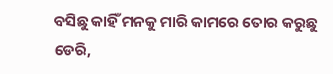ବସିଛୁ କାହିଁ ମନକୁ ମାରି କାମରେ ତୋର କରୁଛୁ ଡେରି,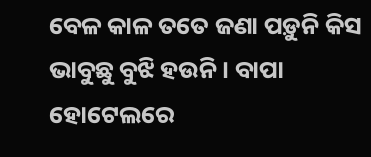ବେଳ କାଳ ତତେ ଜଣା ପଡ଼ୁନି କିସ ଭାବୁଛୁ ବୁଝି ହଉନି । ବାପା ହୋଟେଲରେ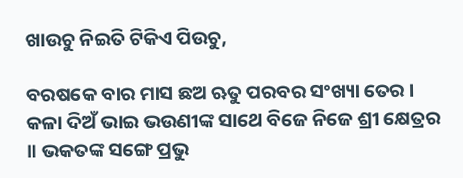ଖାଉଚୁ ନିଇତି ଟିକିଏ ପିଉଚୁ,

ବରଷକେ ବାର ମାସ ଛଅ ଋତୁ ପରବର ସଂଖ୍ୟା ତେର । କଳା ଦିଅଁ ଭାଇ ଭଉଣୀଙ୍କ ସାଥେ ବିଜେ ନିଜେ ଶ୍ରୀ କ୍ଷେତ୍ରର ॥ ଭକତଙ୍କ ସଙ୍ଗେ ପ୍ରଭୁ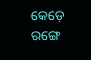କେଡ଼େ ରଙ୍ଗେ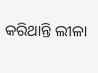କରିଥାନ୍ତି ଲୀଳା